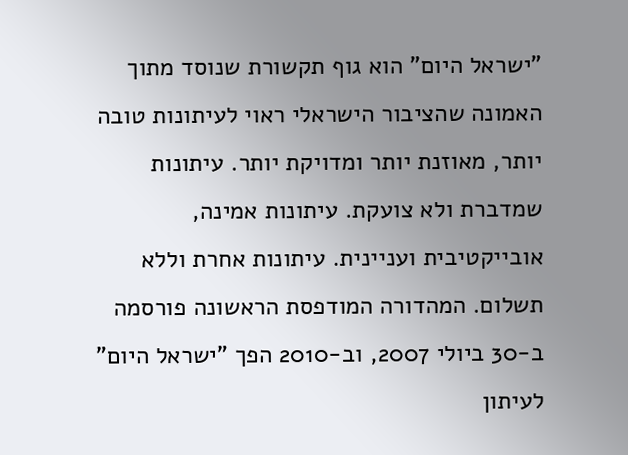"ישראל היום" הוא גוף תקשורת שנוסד מתוך האמונה שהציבור הישראלי ראוי לעיתונות טובה יותר, מאוזנת יותר ומדויקת יותר. עיתונות שמדברת ולא צועקת. עיתונות אמינה, אובייקטיבית ועניינית. עיתונות אחרת וללא תשלום. המהדורה המודפסת הראשונה פורסמה ב-30 ביולי 2007, וב-2010 הפך "ישראל היום" לעיתון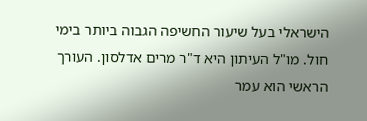הישראלי בעל שיעור החשיפה הגבוה ביותר בימי חול. מו"ל העיתון היא ד"ר מרים אדלסון. העורך הראשי הוא עמר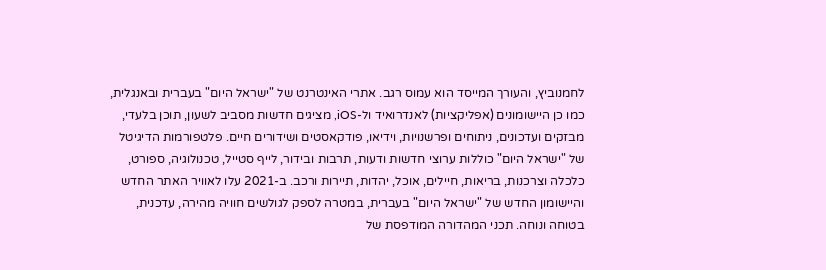לחמנוביץ, והעורך המייסד הוא עמוס רגב. אתרי האינטרנט של "ישראל היום" בעברית ובאנגלית, כמו כן היישומונים (אפליקציות) לאנדרואיד ול-iOS, מציגים חדשות מסביב לשעון, תוכן בלעדי, מבזקים ועדכונים, ניתוחים ופרשנויות, וידיאו, פודקאסטים ושידורים חיים. פלטפורמות הדיגיטל של "ישראל היום" כוללות ערוצי חדשות ודעות, תרבות ובידור, לייף סטייל, טכנולוגיה, ספורט, כלכלה וצרכנות, בריאות, חיילים, אוכל, יהדות, תיירות ורכב. ב-2021 עלו לאוויר האתר החדש והיישומון החדש של "ישראל היום" בעברית, במטרה לספק לגולשים חוויה מהירה, עדכנית, בטוחה ונוחה. תכני המהדורה המודפסת של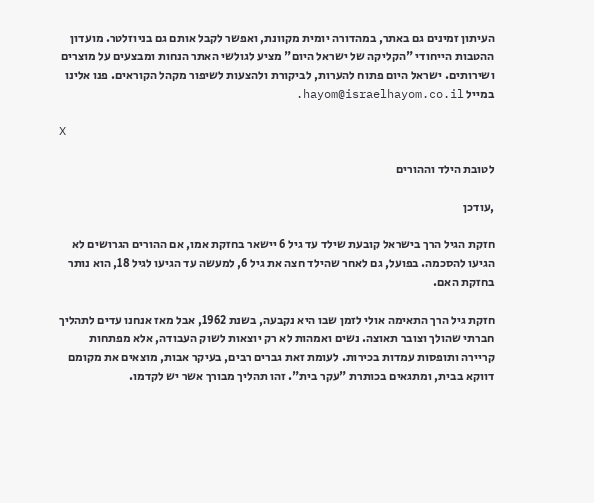העיתון זמינים גם באתר, במהדורה יומית מקוונת, ואפשר לקבל אותם גם בניוזלטר. מועדון ההטבות הייחודי "הקליקה של ישראל היום" מציע לגולשי האתר הנחות ומבצעים על מוצרים ושירותים. ישראל היום פתוח להערות, לביקורת ולהצעות לשיפור מקהל הקוראים. פנו אלינו במייל hayom@israelhayom.co.il.

X

לטובת הילד וההורים

,עודכן

חזקת הגיל הרך בישראל קובעת שילד עד גיל 6 יישאר בחזקת אמו, אם ההורים הגרושים לא הגיעו להסכמה. בפועל, גם לאחר שהילד חצה את גיל 6, למעשה עד הגיעו לגיל 18, הוא נותר בחזקת האם.

חזקת גיל הרך התאימה אולי לזמן שבו היא נקבעה, בשנת 1962, אבל מאז אנחנו עדים לתהליך חברתי שהולך וצובר תאוצה. נשים ואמהות לא רק יוצאות לשוק העבודה, אלא מפתחות קריירה ותופסות עמדות בכירות. לעומת זאת גברים רבים, בעיקר אבות, מוצאים את מקומם דווקא בבית, ומתגאים בכותרת "עקר בית". זהו תהליך מבורך אשר יש לקדמו.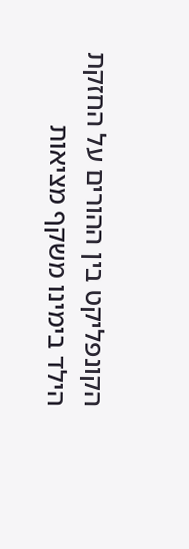הקונפליקט בין ההורים על החזקת הילד בימינו משקף מציאות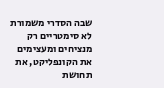שבה הסדרי משמורת לא סימטריים רק מנציחים ומעצימים את הקונפליקט, את תחושת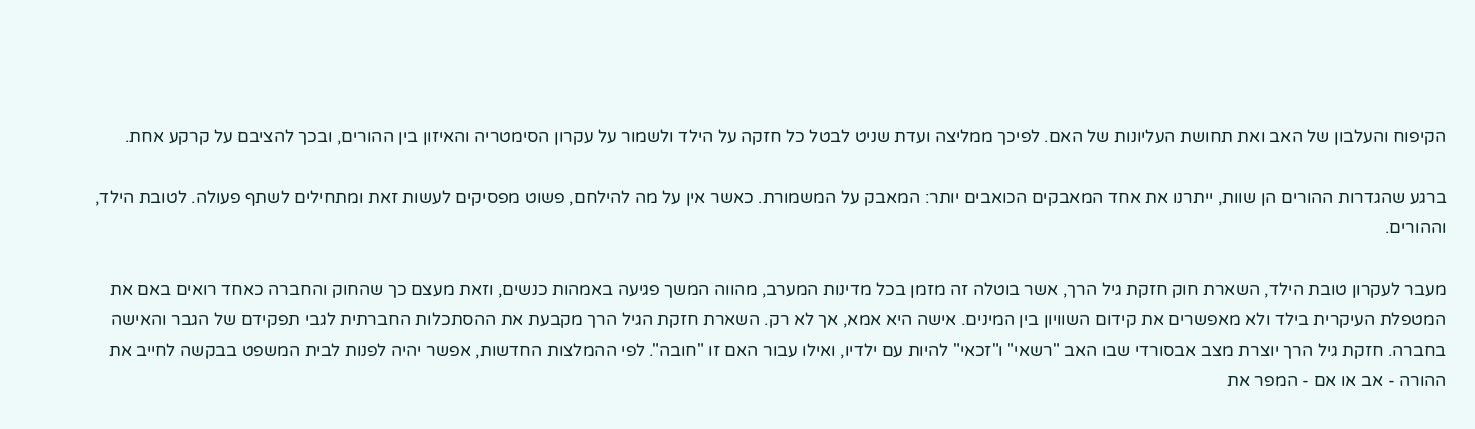הקיפוח והעלבון של האב ואת תחושת העליונות של האם. לפיכך ממליצה ועדת שניט לבטל כל חזקה על הילד ולשמור על עקרון הסימטריה והאיזון בין ההורים, ובכך להציבם על קרקע אחת.

ברגע שהגדרות ההורים הן שוות, ייתרנו את אחד המאבקים הכואבים יותר: המאבק על המשמורת. כאשר אין על מה להילחם, פשוט מפסיקים לעשות זאת ומתחילים לשתף פעולה. לטובת הילד, וההורים.

מעבר לעקרון טובת הילד, השארת חוק חזקת גיל הרך, אשר בוטלה זה מזמן בכל מדינות המערב, מהווה המשך פגיעה באמהות כנשים, וזאת מעצם כך שהחוק והחברה כאחד רואים באם את המטפלת העיקרית בילד ולא מאפשרים את קידום השוויון בין המינים. אישה היא אמא, אך לא רק. השארת חזקת הגיל הרך מקבעת את ההסתכלות החברתית לגבי תפקידם של הגבר והאישה בחברה. חזקת גיל הרך יוצרת מצב אבסורדי שבו האב "רשאי" ו"זכאי" להיות עם ילדיו, ואילו עבור האם זו "חובה". לפי ההמלצות החדשות, אפשר יהיה לפנות לבית המשפט בבקשה לחייב את ההורה - אב או אם - המפר את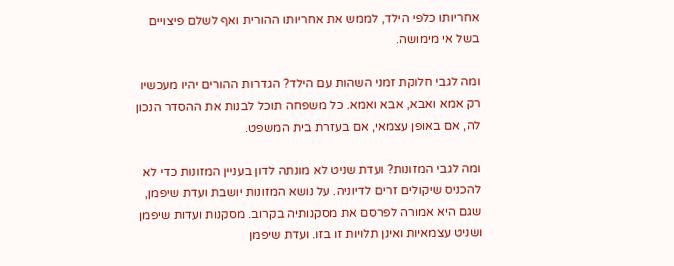אחריותו כלפי הילד, לממש את אחריותו ההורית ואף לשלם פיצויים בשל אי מימושה.

ומה לגבי חלוקת זמני השהות עם הילד? הגדרות ההורים יהיו מעכשיו רק אמא ואבא, אבא ואמא. כל משפחה תוכל לבנות את ההסדר הנכון לה, אם באופן עצמאי, אם בעזרת בית המשפט.

ומה לגבי המזונות? ועדת שניט לא מונתה לדון בעניין המזונות כדי לא להכניס שיקולים זרים לדיוניה. על נושא המזונות יושבת ועדת שיפמן, שגם היא אמורה לפרסם את מסקנותיה בקרוב. מסקנות ועדות שיפמן ושניט עצמאיות ואינן תלויות זו בזו. ועדת שיפמן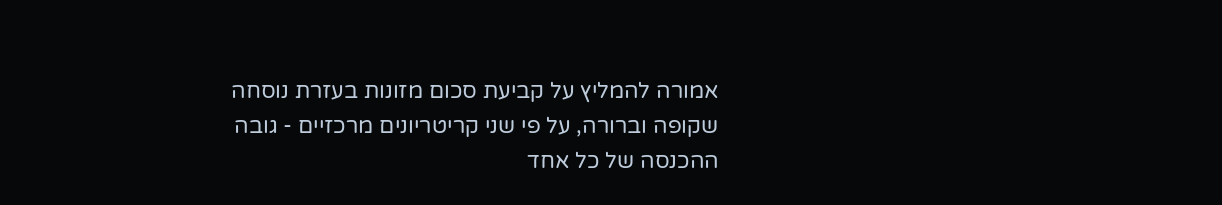אמורה להמליץ על קביעת סכום מזונות בעזרת נוסחה שקופה וברורה, על פי שני קריטריונים מרכזיים - גובה ההכנסה של כל אחד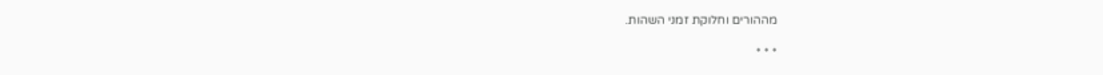מההורים וחלוקת זמני השהות.

* * *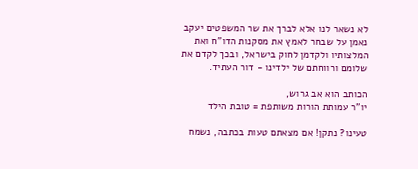לא נשאר לנו אלא לברך את שר המשפטים יעקב נאמן על שבחר לאמץ את מסקנות הדו"ח ואת המלצותיו ולקדמן לחוק בישראל, ובכך לקדם את שלומם ורווחתם של ילדינו - דור העתיד.

הכותב הוא אב גרוש,
יו"ר עמותת הורות משותפת = טובת הילד

טעינו? נתקן! אם מצאתם טעות בכתבה, נשמח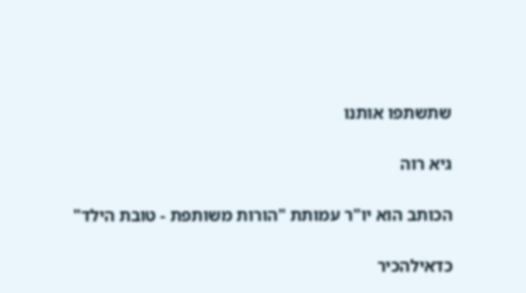שתשתפו אותנו

גיא רוה

הכותב הוא יו"ר עמותת "הורות משותפת - טובת הילד"

כדאילהכיר